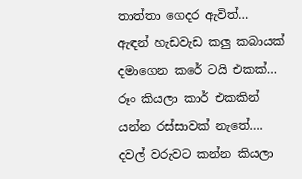තාත්තා ගෙදර ඇවිත්…
ඇඳන් හැඩවැඩ කලු කබායක් දමාගෙන කරේ ටයි එකක්… රූං කියලා කාර් එකකින් යන්න රස්සාවක් නැතේ…. දවල් වරුවට කන්න කියලා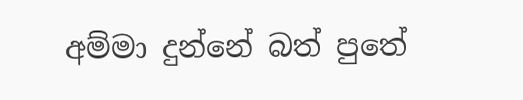අම්මා දුන්නේ බත් පුතේ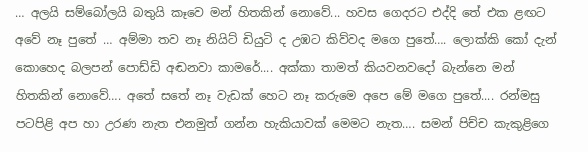… අලයි සම්බෝලයි බතුයි කෑවෙ මන් හිතකින් නොවේ... හවස ගෙදරට එද්දි තේ එක ළඟට අවේ නෑ පුතේ … අම්මා තව නෑ නියිට් ඩියුටි ද උඹට කිව්වද මගෙ පුතේ…. ලොක්කි කෝ දැන් කොහෙද බලපන් පොඩ්ඩි අඬනවා කාමරේ.... අක්කා තාමත් කියවනවදෝ බැන්නෙ මන් හිතකින් නොවේ…. අතේ සතේ නෑ වැඩක් හෙට නෑ කරුමෙ අපෙ මේ මගෙ පුතේ.... රන්මසු පටපිළි අප හා උරණ නැත එනමුත් ගන්න හැකියාවක් මෙමට නැත…. සමන් පිච්ච කැකුළිගෙ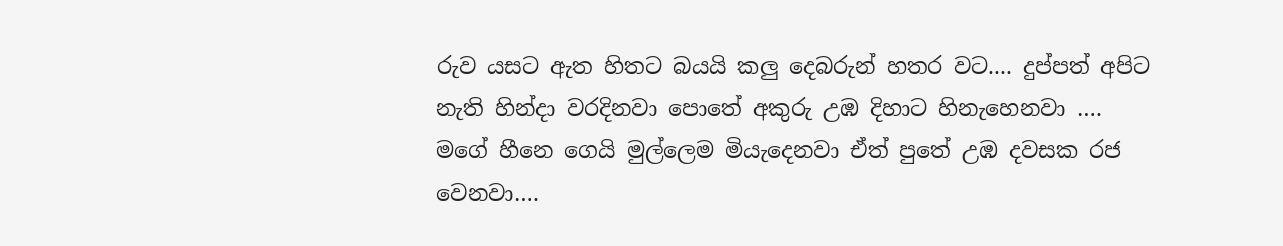රුව යසට ඇත හිතට බයයි කලු දෙබරුන් හතර වට.... දුප්පත් අපිට නැති හින්දා වරදිනවා පොතේ අකුරු උඹ දිහාට හිනැහෙනවා …. මගේ හීනෙ ගෙයි මුල්ලෙම මියැදෙනවා ඒත් පුතේ උඹ දවසක රජ වෙනවා….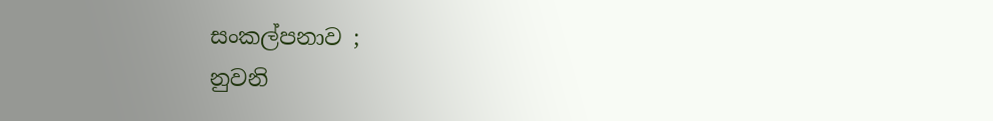සංකල්පනාව ;
නුවනි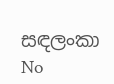සඳලංකා
No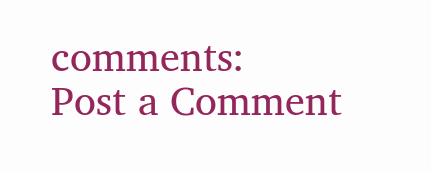comments:
Post a Comment